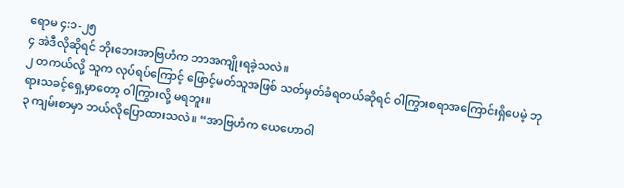ရောမ ၄:၁-၂၅
၄ အဲဒီလိုဆိုရင် ဘိုးဘေးအာဗြဟံက ဘာအကျိုးရခဲ့သလဲ။
၂ တကယ်လို့ သူက လုပ်ရပ်ကြောင့် ဖြောင့်မတ်သူအဖြစ် သတ်မှတ်ခံရတယ်ဆိုရင် ဝါကြွားစရာအကြောင်းရှိပေမဲ့ ဘုရားသခင့်ရှေ့မှာတော့ ဝါကြွားလို့ မရဘူး။
၃ ကျမ်းစာမှာ ဘယ်လိုပြောထားသလဲ။ “အာဗြဟံက ယေဟောဝါ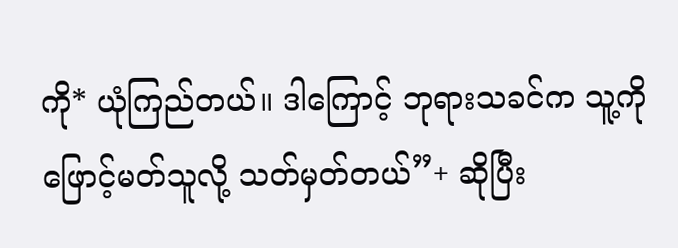ကို* ယုံကြည်တယ်။ ဒါကြောင့် ဘုရားသခင်က သူ့ကို ဖြောင့်မတ်သူလို့ သတ်မှတ်တယ်”+ ဆိုပြီး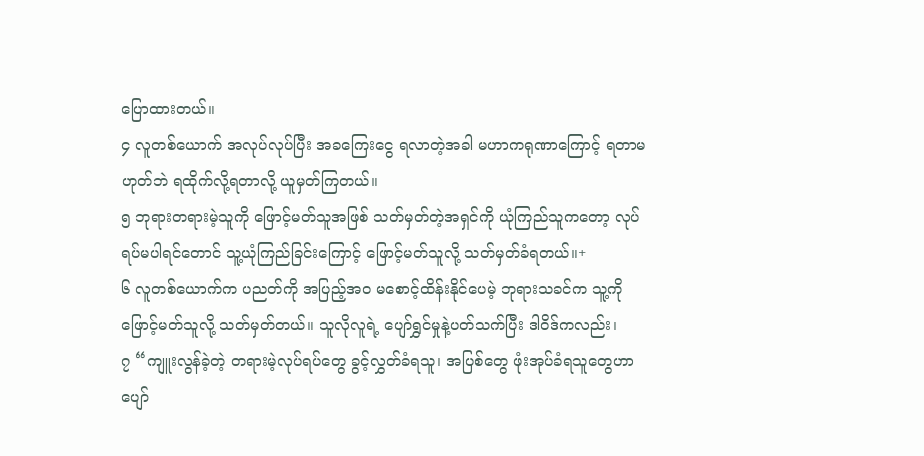ပြောထားတယ်။
၄ လူတစ်ယောက် အလုပ်လုပ်ပြီး အခကြေးငွေ ရလာတဲ့အခါ မဟာကရုဏာကြောင့် ရတာမဟုတ်ဘဲ ရထိုက်လို့ရတာလို့ ယူမှတ်ကြတယ်။
၅ ဘုရားတရားမဲ့သူကို ဖြောင့်မတ်သူအဖြစ် သတ်မှတ်တဲ့အရှင်ကို ယုံကြည်သူကတော့ လုပ်ရပ်မပါရင်တောင် သူ့ယုံကြည်ခြင်းကြောင့် ဖြောင့်မတ်သူလို့ သတ်မှတ်ခံရတယ်။+
၆ လူတစ်ယောက်က ပညတ်ကို အပြည့်အဝ မစောင့်ထိန်းနိုင်ပေမဲ့ ဘုရားသခင်က သူ့ကို ဖြောင့်မတ်သူလို့ သတ်မှတ်တယ်။ သူလိုလူရဲ့ ပျော်ရွှင်မှုနဲ့ပတ်သက်ပြီး ဒါဝိဒ်ကလည်း၊
၇ “ကျူးလွန်ခဲ့တဲ့ တရားမဲ့လုပ်ရပ်တွေ ခွင့်လွှတ်ခံရသူ၊ အပြစ်တွေ ဖုံးအုပ်ခံရသူတွေဟာ ပျော်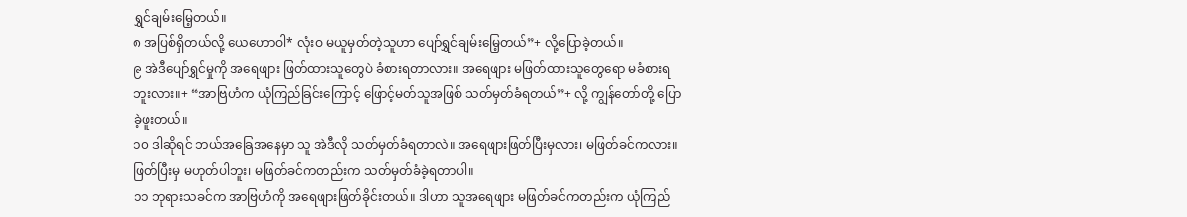ရွှင်ချမ်းမြေ့တယ်။
၈ အပြစ်ရှိတယ်လို့ ယေဟောဝါ* လုံးဝ မယူမှတ်တဲ့သူဟာ ပျော်ရွှင်ချမ်းမြေ့တယ်”+ လို့ပြောခဲ့တယ်။
၉ အဲဒီပျော်ရွှင်မှုကို အရေဖျား ဖြတ်ထားသူတွေပဲ ခံစားရတာလား။ အရေဖျား မဖြတ်ထားသူတွေရော မခံစားရဘူးလား။+ “အာဗြဟံက ယုံကြည်ခြင်းကြောင့် ဖြောင့်မတ်သူအဖြစ် သတ်မှတ်ခံရတယ်”+ လို့ ကျွန်တော်တို့ ပြောခဲ့ဖူးတယ်။
၁၀ ဒါဆိုရင် ဘယ်အခြေအနေမှာ သူ အဲဒီလို သတ်မှတ်ခံရတာလဲ။ အရေဖျားဖြတ်ပြီးမှလား၊ မဖြတ်ခင်ကလား။ ဖြတ်ပြီးမှ မဟုတ်ပါဘူး၊ မဖြတ်ခင်ကတည်းက သတ်မှတ်ခံခဲ့ရတာပါ။
၁၁ ဘုရားသခင်က အာဗြဟံကို အရေဖျားဖြတ်ခိုင်းတယ်။ ဒါဟာ သူအရေဖျား မဖြတ်ခင်ကတည်းက ယုံကြည်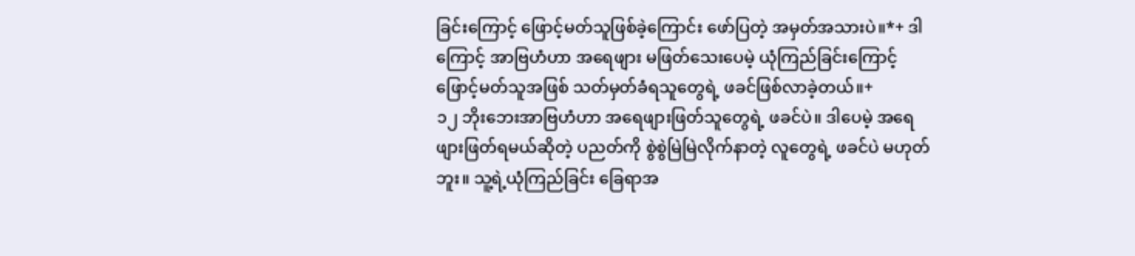ခြင်းကြောင့် ဖြောင့်မတ်သူဖြစ်ခဲ့ကြောင်း ဖော်ပြတဲ့ အမှတ်အသားပဲ။*+ ဒါကြောင့် အာဗြဟံဟာ အရေဖျား မဖြတ်သေးပေမဲ့ ယုံကြည်ခြင်းကြောင့် ဖြောင့်မတ်သူအဖြစ် သတ်မှတ်ခံရသူတွေရဲ့ ဖခင်ဖြစ်လာခဲ့တယ်။+
၁၂ ဘိုးဘေးအာဗြဟံဟာ အရေဖျားဖြတ်သူတွေရဲ့ ဖခင်ပဲ။ ဒါပေမဲ့ အရေဖျားဖြတ်ရမယ်ဆိုတဲ့ ပညတ်ကို စွဲစွဲမြဲမြဲလိုက်နာတဲ့ လူတွေရဲ့ ဖခင်ပဲ မဟုတ်ဘူး။ သူ့ရဲ့ယုံကြည်ခြင်း ခြေရာအ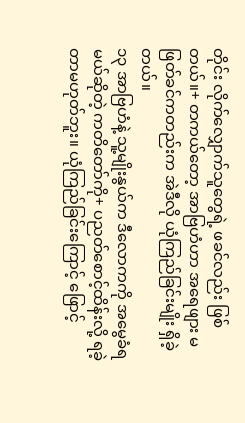တိုင်း လိုက်လျှောက်သူတွေရဲ့ ဖခင်လည်း ဖြစ်တယ်။+ တကယ်တော့ အာဗြဟံဟာ အရေဖျား မဖြတ်ခင်ကတည်းက အဲဒီလို ယုံကြည်ခြင်းမျိုး ရှိခဲ့တယ်။
၁၃ အာဗြဟံနဲ့ သူ့မျိုးနွယ်က ဒီလောကကို အမွေခံရမယ်ဆိုတဲ့ ကတိတော်ကို+ ပညတ်စောင့်ထိန်းလို့ ရခဲ့တာမဟုတ်ဘူး။ ယုံကြည်ခြင်းကြောင့် ဖြောင့်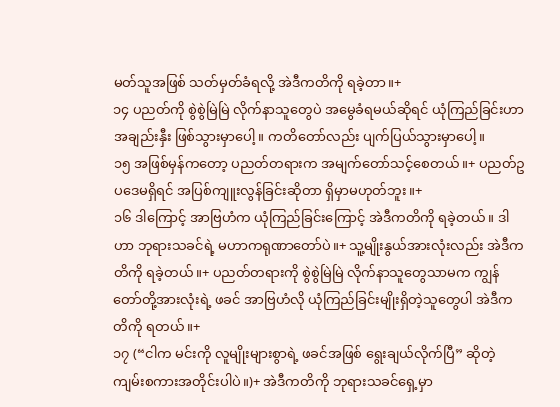မတ်သူအဖြစ် သတ်မှတ်ခံရလို့ အဲဒီကတိကို ရခဲ့တာ။+
၁၄ ပညတ်ကို စွဲစွဲမြဲမြဲ လိုက်နာသူတွေပဲ အမွေခံရမယ်ဆိုရင် ယုံကြည်ခြင်းဟာ အချည်းနှီး ဖြစ်သွားမှာပေါ့။ ကတိတော်လည်း ပျက်ပြယ်သွားမှာပေါ့။
၁၅ အဖြစ်မှန်ကတော့ ပညတ်တရားက အမျက်တော်သင့်စေတယ်။+ ပညတ်ဥပဒေမရှိရင် အပြစ်ကျူးလွန်ခြင်းဆိုတာ ရှိမှာမဟုတ်ဘူး။+
၁၆ ဒါကြောင့် အာဗြဟံက ယုံကြည်ခြင်းကြောင့် အဲဒီကတိကို ရခဲ့တယ်။ ဒါဟာ ဘုရားသခင်ရဲ့ မဟာကရုဏာတော်ပဲ။+ သူ့မျိုးနွယ်အားလုံးလည်း အဲဒီကတိကို ရခဲ့တယ်။+ ပညတ်တရားကို စွဲစွဲမြဲမြဲ လိုက်နာသူတွေသာမက ကျွန်တော်တို့အားလုံးရဲ့ ဖခင် အာဗြဟံလို ယုံကြည်ခြင်းမျိုးရှိတဲ့သူတွေပါ အဲဒီကတိကို ရတယ်။+
၁၇ (“ငါက မင်းကို လူမျိုးများစွာရဲ့ ဖခင်အဖြစ် ရွေးချယ်လိုက်ပြီ” ဆိုတဲ့ ကျမ်းစကားအတိုင်းပါပဲ။)+ အဲဒီကတိကို ဘုရားသခင်ရှေ့မှာ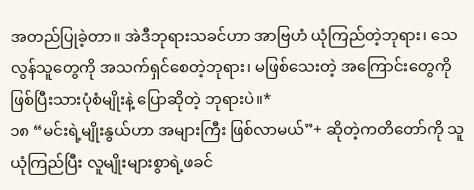အတည်ပြုခဲ့တာ။ အဲဒီဘုရားသခင်ဟာ အာဗြဟံ ယုံကြည်တဲ့ဘုရား၊ သေလွန်သူတွေကို အသက်ရှင်စေတဲ့ဘုရား၊ မဖြစ်သေးတဲ့ အကြောင်းတွေကို ဖြစ်ပြီးသားပုံစံမျိုးနဲ့ ပြောဆိုတဲ့ ဘုရားပဲ။*
၁၈ “မင်းရဲ့မျိုးနွယ်ဟာ အများကြီး ဖြစ်လာမယ်”+ ဆိုတဲ့ကတိတော်ကို သူယုံကြည်ပြီး လူမျိုးများစွာရဲ့ဖခင်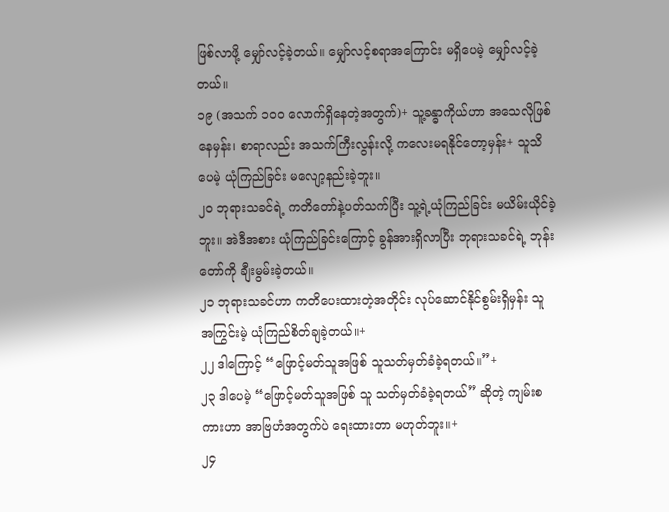ဖြစ်လာဖို့ မျှော်လင့်ခဲ့တယ်။ မျှော်လင့်စရာအကြောင်း မရှိပေမဲ့ မျှော်လင့်ခဲ့တယ်။
၁၉ (အသက် ၁၀၀ လောက်ရှိနေတဲ့အတွက်)+ သူ့ခန္ဓာကိုယ်ဟာ အသေလိုဖြစ်နေမှန်း၊ စာရာလည်း အသက်ကြီးလွန်းလို့ ကလေးမရနိုင်တော့မှန်း+ သူသိပေမဲ့ ယုံကြည်ခြင်း မလျော့နည်းခဲ့ဘူး။
၂၀ ဘုရားသခင်ရဲ့ ကတိတော်နဲ့ပတ်သက်ပြီး သူ့ရဲ့ယုံကြည်ခြင်း မယိမ်းယိုင်ခဲ့ဘူး။ အဲဒီအစား ယုံကြည်ခြင်းကြောင့် ခွန်အားရှိလာပြီး ဘုရားသခင်ရဲ့ ဘုန်းတော်ကို ချီးမွမ်းခဲ့တယ်။
၂၁ ဘုရားသခင်ဟာ ကတိပေးထားတဲ့အတိုင်း လုပ်ဆောင်နိုင်စွမ်းရှိမှန်း သူ အကြွင်းမဲ့ ယုံကြည်စိတ်ချခဲ့တယ်။+
၂၂ ဒါကြောင့် “ဖြောင့်မတ်သူအဖြစ် သူသတ်မှတ်ခံခဲ့ရတယ်။”+
၂၃ ဒါပေမဲ့ “ဖြောင့်မတ်သူအဖြစ် သူ သတ်မှတ်ခံခဲ့ရတယ်” ဆိုတဲ့ ကျမ်းစကားဟာ အာဗြဟံအတွက်ပဲ ရေးထားတာ မဟုတ်ဘူး။+
၂၄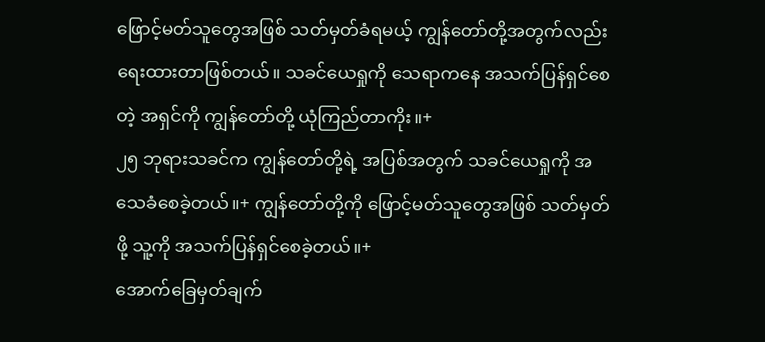ဖြောင့်မတ်သူတွေအဖြစ် သတ်မှတ်ခံရမယ့် ကျွန်တော်တို့အတွက်လည်း ရေးထားတာဖြစ်တယ်။ သခင်ယေရှုကို သေရာကနေ အသက်ပြန်ရှင်စေတဲ့ အရှင်ကို ကျွန်တော်တို့ ယုံကြည်တာကိုး။+
၂၅ ဘုရားသခင်က ကျွန်တော်တို့ရဲ့ အပြစ်အတွက် သခင်ယေရှုကို အသေခံစေခဲ့တယ်။+ ကျွန်တော်တို့ကို ဖြောင့်မတ်သူတွေအဖြစ် သတ်မှတ်ဖို့ သူ့ကို အသက်ပြန်ရှင်စေခဲ့တယ်။+
အောက်ခြေမှတ်ချက်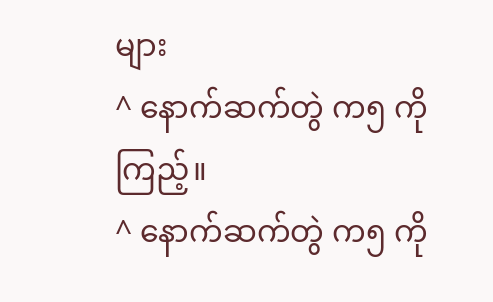များ
^ နောက်ဆက်တွဲ က၅ ကိုကြည့်။
^ နောက်ဆက်တွဲ က၅ ကို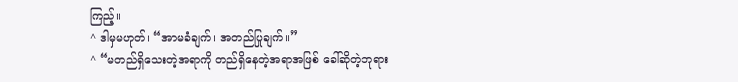ကြည့်။
^ ဒါမှမဟုတ်၊ “အာမခံချက်၊ အတည်ပြုချက်။”
^ “မတည်ရှိသေးတဲ့အရာကို တည်ရှိနေတဲ့အရာအဖြစ် ခေါ်ဆိုတဲ့ဘုရား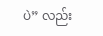ပဲ” လည်း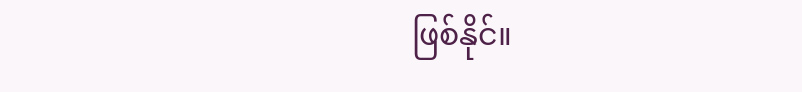ဖြစ်နိုင်။